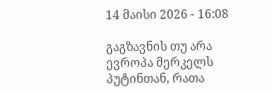14 მაისი 2026 - 16:08

გაგზავნის თუ არა ევროპა მერკელს პუტინთან, რათა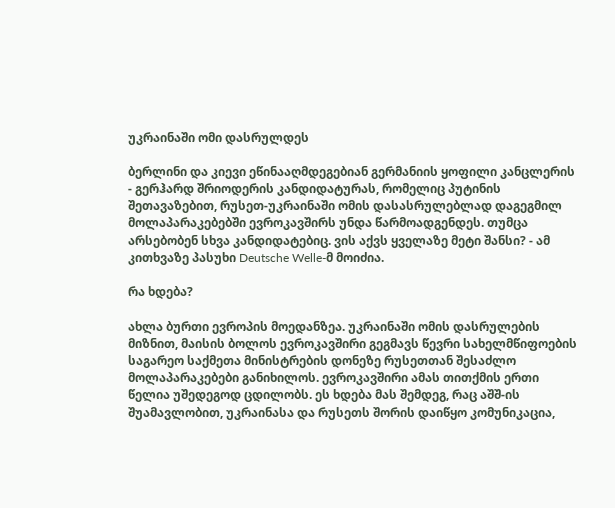უკრაინაში ომი დასრულდეს

ბერლინი და კიევი ეწინააღმდეგებიან გერმანიის ყოფილი კანცლერის - გერჰარდ შრიოდერის კანდიდატურას, რომელიც პუტინის შეთავაზებით, რუსეთ-უკრაინაში ომის დასასრულებლად დაგეგმილ მოლაპარაკებებში ევროკავშირს უნდა წარმოადგენდეს. თუმცა არსებობენ სხვა კანდიდატებიც. ვის აქვს ყველაზე მეტი შანსი? - ამ კითხვაზე პასუხი Deutsche Welle-მ მოიძია.

რა ხდება?

ახლა ბურთი ევროპის მოედანზეა. უკრაინაში ომის დასრულების მიზნით, მაისის ბოლოს ევროკავშირი გეგმავს წევრი სახელმწიფოების საგარეო საქმეთა მინისტრების დონეზე რუსეთთან შესაძლო მოლაპარაკებები განიხილოს. ევროკავშირი ამას თითქმის ერთი წელია უშედეგოდ ცდილობს. ეს ხდება მას შემდეგ, რაც აშშ-ის შუამავლობით, უკრაინასა და რუსეთს შორის დაიწყო კომუნიკაცია,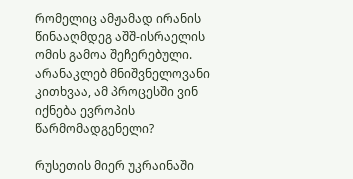რომელიც ამჟამად ირანის წინააღმდეგ აშშ-ისრაელის ომის გამოა შეჩერებული. არანაკლებ მნიშვნელოვანი კითხვაა, ამ პროცესში ვინ იქნება ევროპის წარმომადგენელი?

რუსეთის მიერ უკრაინაში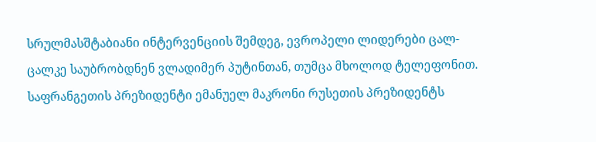სრულმასშტაბიანი ინტერვენციის შემდეგ, ევროპელი ლიდერები ცალ-ცალკე საუბრობდნენ ვლადიმერ პუტინთან, თუმცა მხოლოდ ტელეფონით. საფრანგეთის პრეზიდენტი ემანუელ მაკრონი რუსეთის პრეზიდენტს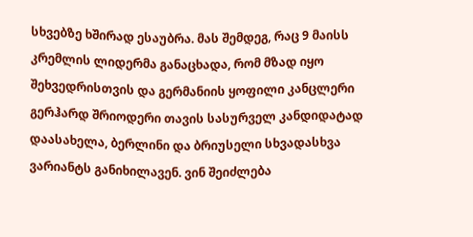სხვებზე ხშირად ესაუბრა. მას შემდეგ, რაც 9 მაისს კრემლის ლიდერმა განაცხადა, რომ მზად იყო შეხვედრისთვის და გერმანიის ყოფილი კანცლერი გერჰარდ შრიოდერი თავის სასურველ კანდიდატად დაასახელა, ბერლინი და ბრიუსელი სხვადასხვა ვარიანტს განიხილავენ. ვინ შეიძლება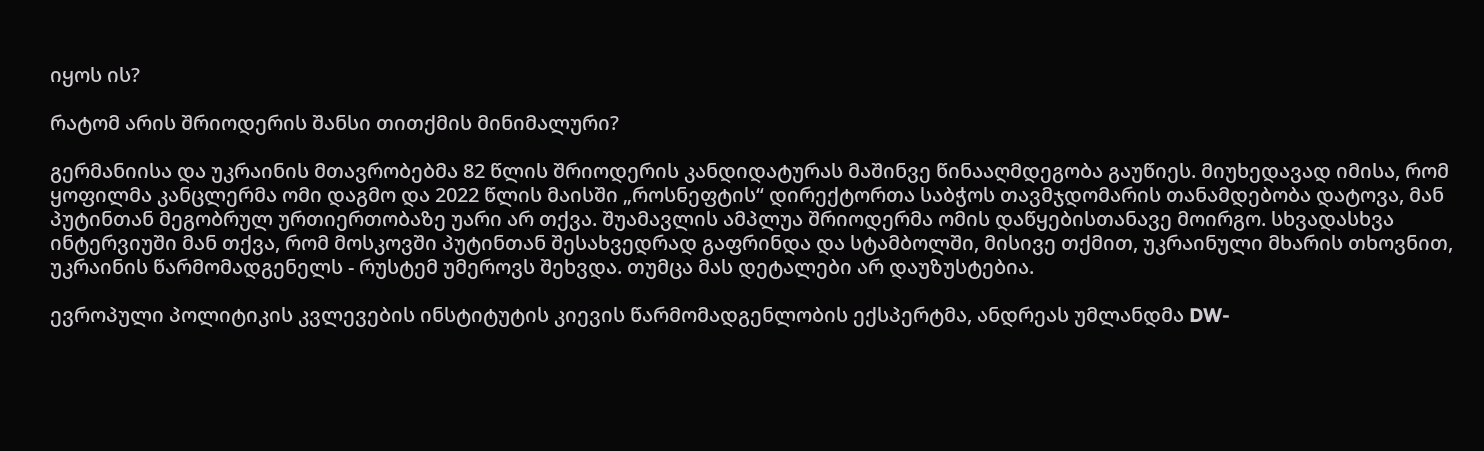იყოს ის?

რატომ არის შრიოდერის შანსი თითქმის მინიმალური?

გერმანიისა და უკრაინის მთავრობებმა 82 წლის შრიოდერის კანდიდატურას მაშინვე წინააღმდეგობა გაუწიეს. მიუხედავად იმისა, რომ ყოფილმა კანცლერმა ომი დაგმო და 2022 წლის მაისში „როსნეფტის“ დირექტორთა საბჭოს თავმჯდომარის თანამდებობა დატოვა, მან პუტინთან მეგობრულ ურთიერთობაზე უარი არ თქვა. შუამავლის ამპლუა შრიოდერმა ომის დაწყებისთანავე მოირგო. სხვადასხვა ინტერვიუში მან თქვა, რომ მოსკოვში პუტინთან შესახვედრად გაფრინდა და სტამბოლში, მისივე თქმით, უკრაინული მხარის თხოვნით, უკრაინის წარმომადგენელს - რუსტემ უმეროვს შეხვდა. თუმცა მას დეტალები არ დაუზუსტებია.

ევროპული პოლიტიკის კვლევების ინსტიტუტის კიევის წარმომადგენლობის ექსპერტმა, ანდრეას უმლანდმა DW-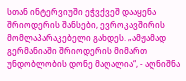სთან ინტერვიუში ეჭვქვეშ დააყენა შრიოდერის შანსები, ევროკავშირის მომლაპარაკებელი გახდეს. „ამჟამად გერმანიაში შრიოდერის მიმართ უნდობლობის დონე მაღალია“, - აღნიშნა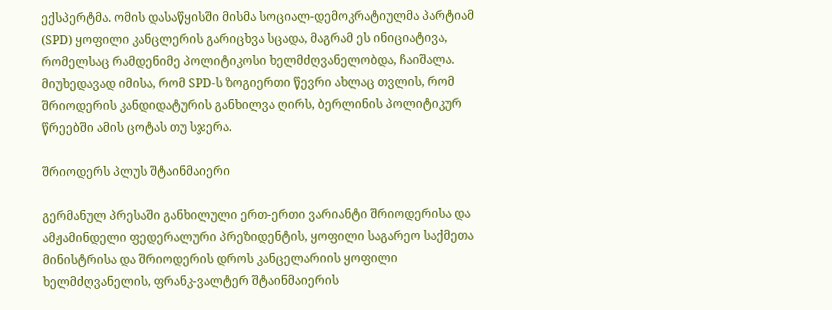ექსპერტმა. ომის დასაწყისში მისმა სოციალ-დემოკრატიულმა პარტიამ (SPD) ყოფილი კანცლერის გარიცხვა სცადა, მაგრამ ეს ინიციატივა, რომელსაც რამდენიმე პოლიტიკოსი ხელმძღვანელობდა, ჩაიშალა. მიუხედავად იმისა, რომ SPD-ს ზოგიერთი წევრი ახლაც თვლის, რომ შრიოდერის კანდიდატურის განხილვა ღირს, ბერლინის პოლიტიკურ წრეებში ამის ცოტას თუ სჯერა.

შრიოდერს პლუს შტაინმაიერი

გერმანულ პრესაში განხილული ერთ-ერთი ვარიანტი შრიოდერისა და ამჟამინდელი ფედერალური პრეზიდენტის, ყოფილი საგარეო საქმეთა მინისტრისა და შრიოდერის დროს კანცელარიის ყოფილი ხელმძღვანელის, ფრანკ-ვალტერ შტაინმაიერის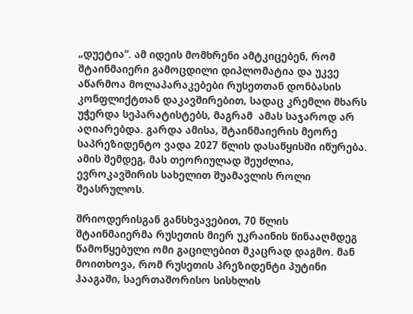„დუეტია“. ამ იდეის მომხრენი ამტკიცებენ, რომ შტაინმაიერი გამოცდილი დიპლომატია და უკვე აწარმოა მოლაპარაკებები რუსეთთან დონბასის კონფლიქტთან დაკავშირებით, სადაც კრემლი მხარს უჭერდა სეპარატისტებს, მაგრამ  ამას საჯაროდ არ აღიარებდა. გარდა ამისა, შტაინმაიერის მეორე საპრეზიდენტო ვადა 2027 წლის დასაწყისში იწურება. ამის შემდეგ, მას თეორიულად შეუძლია, ევროკავშირის სახელით შუამავლის როლი შეასრულოს.

შრიოდერისგან განსხვავებით, 70 წლის შტაინმაიერმა რუსეთის მიერ უკრაინის წინააღმდეგ წამოწყებული ომი გაცილებით მკაცრად დაგმო. მან მოითხოვა, რომ რუსეთის პრეზიდენტი პუტინი ჰააგაში, საერთაშორისო სისხლის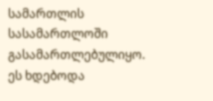სამართლის სასამართლოში გასამართლებულიყო. ეს ხდებოდა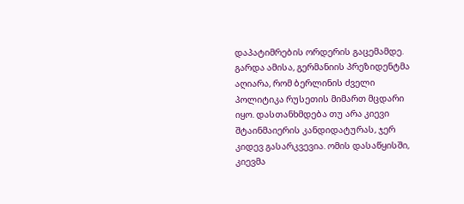დაპატიმრების ორდერის გაცემამდე. გარდა ამისა, გერმანიის პრეზიდენტმა აღიარა, რომ ბერლინის ძველი პოლიტიკა რუსეთის მიმართ მცდარი იყო. დასთანხმდება თუ არა კიევი შტაინმაიერის კანდიდატურას, ჯერ კიდევ გასარკვევია. ომის დასაწყისში, კიევმა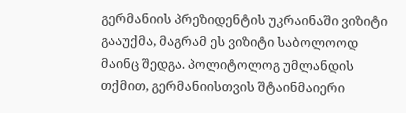გერმანიის პრეზიდენტის უკრაინაში ვიზიტი გააუქმა, მაგრამ ეს ვიზიტი საბოლოოდ მაინც შედგა. პოლიტოლოგ უმლანდის თქმით, გერმანიისთვის შტაინმაიერი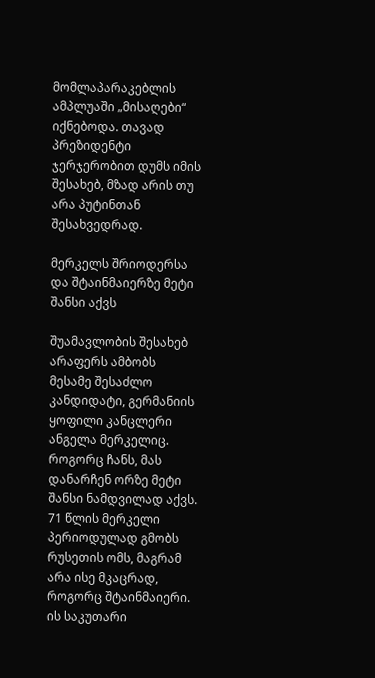მომლაპარაკებლის ამპლუაში „მისაღები“ იქნებოდა. თავად პრეზიდენტი ჯერჯერობით დუმს იმის შესახებ, მზად არის თუ არა პუტინთან შესახვედრად.

მერკელს შრიოდერსა და შტაინმაიერზე მეტი შანსი აქვს

შუამავლობის შესახებ არაფერს ამბობს მესამე შესაძლო კანდიდატი, გერმანიის ყოფილი კანცლერი ანგელა მერკელიც. როგორც ჩანს, მას დანარჩენ ორზე მეტი შანსი ნამდვილად აქვს. 71 წლის მერკელი პერიოდულად გმობს რუსეთის ომს, მაგრამ არა ისე მკაცრად, როგორც შტაინმაიერი. ის საკუთარი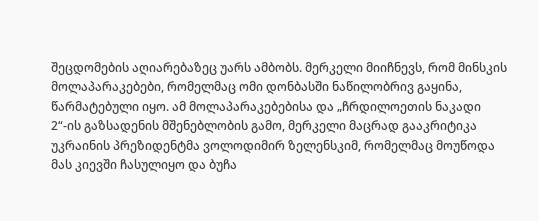შეცდომების აღიარებაზეც უარს ამბობს. მერკელი მიიჩნევს, რომ მინსკის მოლაპარაკებები, რომელმაც ომი დონბასში ნაწილობრივ გაყინა, წარმატებული იყო. ამ მოლაპარაკებებისა და „ჩრდილოეთის ნაკადი 2“-ის გაზსადენის მშენებლობის გამო, მერკელი მაცრად გააკრიტიკა უკრაინის პრეზიდენტმა ვოლოდიმირ ზელენსკიმ, რომელმაც მოუწოდა მას კიევში ჩასულიყო და ბუჩა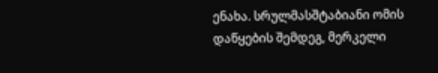ენახა. სრულმასშტაბიანი ომის დაწყების შემდეგ, მერკელი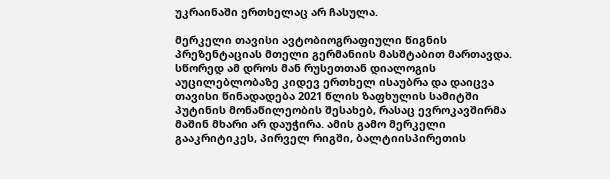უკრაინაში ერთხელაც არ ჩასულა.

მერკელი თავისი ავტობიოგრაფიული წიგნის პრეზენტაციას მთელი გერმანიის მასშტაბით მართავდა. სწორედ ამ დროს მან რუსეთთან დიალოგის აუცილებლობაზე კიდევ ერთხელ ისაუბრა და დაიცვა თავისი წინადადება 2021 წლის ზაფხულის სამიტში პუტინის მონაწილეობის შესახებ, რასაც ევროკავშირმა მაშინ მხარი არ დაუჭირა. ამის გამო მერკელი გააკრიტიკეს, პირველ რიგში, ბალტიისპირეთის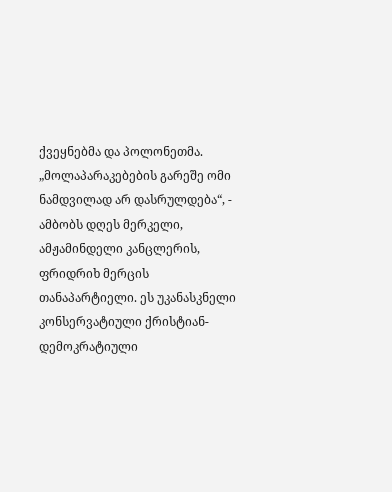ქვეყნებმა და პოლონეთმა. „მოლაპარაკებების გარეშე ომი ნამდვილად არ დასრულდება“, - ამბობს დღეს მერკელი, ამჟამინდელი კანცლერის, ფრიდრიხ მერცის თანაპარტიელი. ეს უკანასკნელი კონსერვატიული ქრისტიან-დემოკრატიული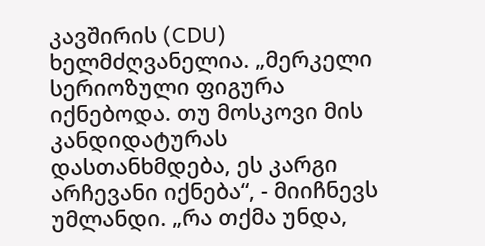კავშირის (CDU) ხელმძღვანელია. „მერკელი სერიოზული ფიგურა იქნებოდა. თუ მოსკოვი მის კანდიდატურას დასთანხმდება, ეს კარგი არჩევანი იქნება“, - მიიჩნევს უმლანდი. „რა თქმა უნდა,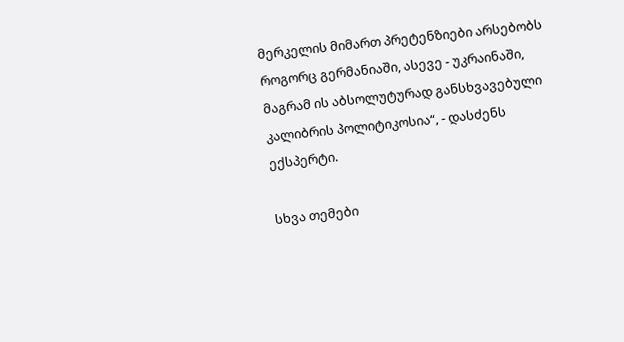მერკელის მიმართ პრეტენზიები არსებობს როგორც გერმანიაში, ასევე - უკრაინაში, მაგრამ ის აბსოლუტურად განსხვავებული კალიბრის პოლიტიკოსია“, - დასძენს ექსპერტი.

სხვა თემები